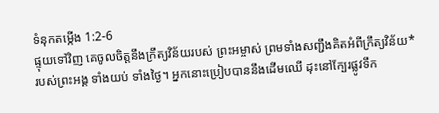ទំនុកតម្កើង 1:2-6
ផ្ទុយទៅវិញ គេចូលចិត្តនឹងក្រឹត្យវិន័យរបស់ ព្រះអម្ចាស់ ព្រមទាំងសញ្ជឹងគិតអំពីក្រឹត្យវិន័យ* របស់ព្រះអង្គ ទាំងយប់ ទាំងថ្ងៃ។ អ្នកនោះប្រៀបបាននឹងដើមឈើ ដុះនៅក្បែរផ្លូវទឹក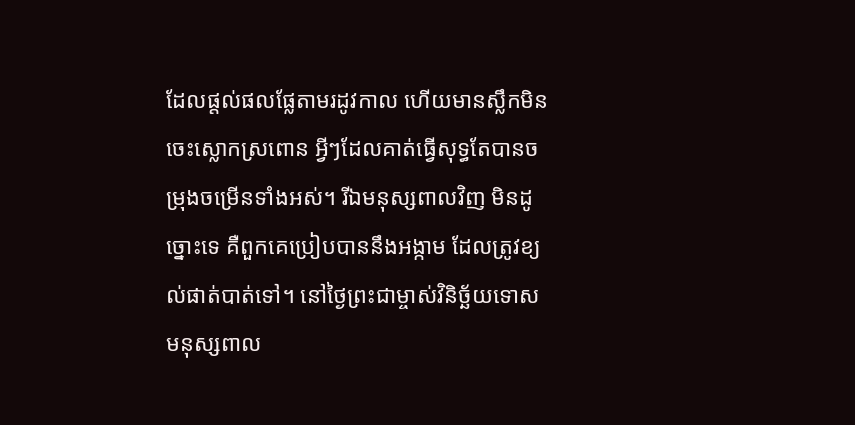ដែលផ្ដល់ផលផ្លែតាមរដូវកាល ហើយមានស្លឹកមិនចេះស្លោកស្រពោន អ្វីៗដែលគាត់ធ្វើសុទ្ធតែបានចម្រុងចម្រើនទាំងអស់។ រីឯមនុស្សពាលវិញ មិនដូច្នោះទេ គឺពួកគេប្រៀបបាននឹងអង្កាម ដែលត្រូវខ្យល់ផាត់បាត់ទៅ។ នៅថ្ងៃព្រះជាម្ចាស់វិនិច្ឆ័យទោស មនុស្សពាល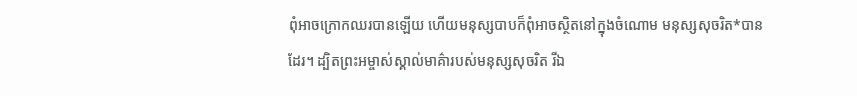ពុំអាចក្រោកឈរបានឡើយ ហើយមនុស្សបាបក៏ពុំអាចស្ថិតនៅក្នុងចំណោម មនុស្សសុចរិត*បានដែរ។ ដ្បិតព្រះអម្ចាស់ស្គាល់មាគ៌ារបស់មនុស្សសុចរិត រីឯ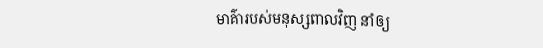មាគ៌ារបស់មនុស្សពាលវិញ នាំឲ្យ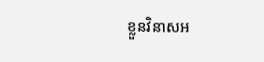ខ្លួនវិនាសអ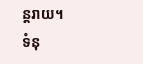ន្តរាយ។
ទំនុ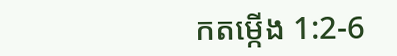កតម្កើង 1:2-6